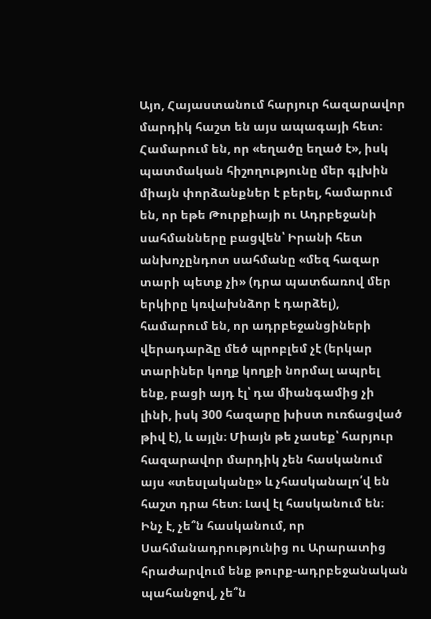Այո, Հայաստանում հարյուր հազարավոր մարդիկ հաշտ են այս ապագայի հետ։ Համարում են, որ «եղածը եղած է», իսկ պատմական հիշողությունը մեր գլխին միայն փորձանքներ է բերել, համարում են, որ եթե Թուրքիայի ու Ադրբեջանի սահմանները բացվեն՝ Իրանի հետ անխոչընդոտ սահմանը «մեզ հազար տարի պետք չի» (դրա պատճառով մեր երկիրը կռվախնձոր է դարձել), համարում են, որ ադրբեջանցիների վերադարձը մեծ պրոբլեմ չէ (երկար տարիներ կողք կողքի նորմալ ապրել ենք, բացի այդ էլ՝ դա միանգամից չի լինի, իսկ 300 հազարը խիստ ուռճացված թիվ է), և այլն։ Միայն թե չասեք՝ հարյուր հազարավոր մարդիկ չեն հասկանում այս «տեսլականը» և չհասկանալո՛վ են հաշտ դրա հետ։ Լավ էլ հասկանում են։ Ինչ է, չե՞ն հասկանում, որ Սահմանադրությունից ու Արարատից հրաժարվում ենք թուրք-ադրբեջանական պահանջով, չե՞ն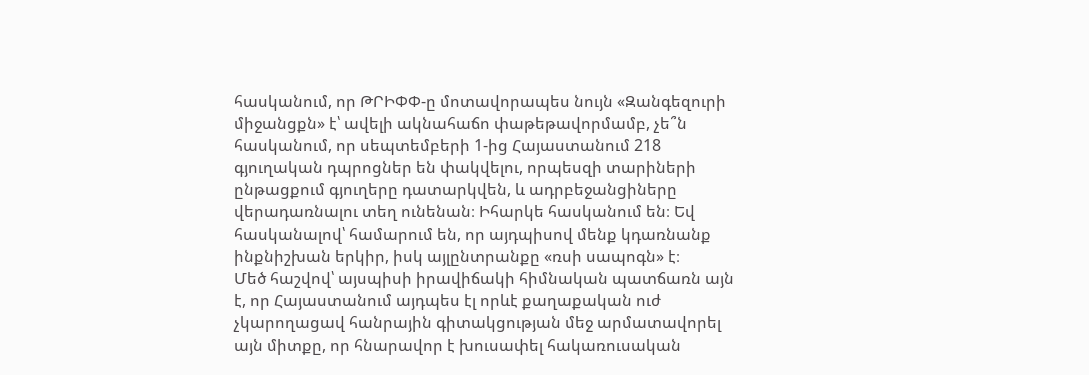հասկանում, որ ԹՐԻՓՓ-ը մոտավորապես նույն «Զանգեզուրի միջանցքն» է՝ ավելի ակնահաճո փաթեթավորմամբ, չե՞ն հասկանում, որ սեպտեմբերի 1-ից Հայաստանում 218 գյուղական դպրոցներ են փակվելու, որպեսզի տարիների ընթացքում գյուղերը դատարկվեն, և ադրբեջանցիները վերադառնալու տեղ ունենան։ Իհարկե հասկանում են։ Եվ հասկանալով՝ համարում են, որ այդպիսով մենք կդառնանք ինքնիշխան երկիր, իսկ այլընտրանքը «ռսի սապոգն» է։
Մեծ հաշվով՝ այսպիսի իրավիճակի հիմնական պատճառն այն է, որ Հայաստանում այդպես էլ որևէ քաղաքական ուժ չկարողացավ հանրային գիտակցության մեջ արմատավորել այն միտքը, որ հնարավոր է խուսափել հակառուսական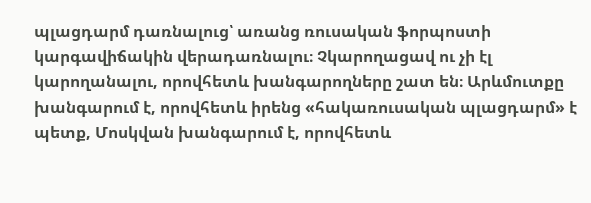պլացդարմ դառնալուց՝ առանց ռուսական ֆորպոստի կարգավիճակին վերադառնալու։ Չկարողացավ ու չի էլ կարողանալու, որովհետև խանգարողները շատ են։ Արևմուտքը խանգարում է, որովհետև իրենց «հակառուսական պլացդարմ» է պետք, Մոսկվան խանգարում է, որովհետև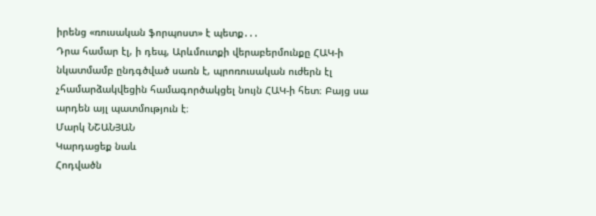իրենց «ռուսական ֆորպոստ» է պետք․․․
Դրա համար էլ, ի դեպ, Արևմուտքի վերաբերմունքը ՀԱԿ-ի նկատմամբ ընդգծված սառն է, պրոռուսական ուժերն էլ չհամարձակվեցին համագործակցել նույն ՀԱԿ-ի հետ։ Բայց սա արդեն այլ պատմություն է։
Մարկ ՆՇԱՆՅԱՆ
Կարդացեք նաև
Հոդվածն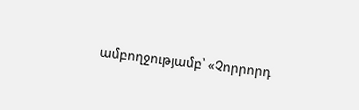ամբողջությամբ՝ «Չորրորդ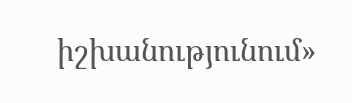իշխանությունում»